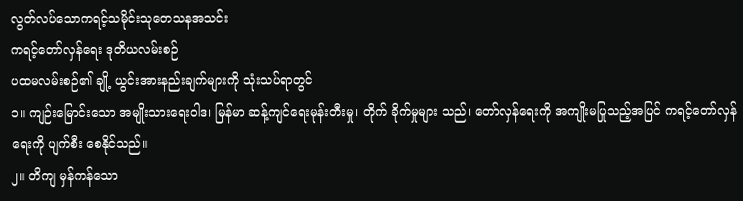လွတ်လပ်သောကရင့်သမိုင်းသုတေသနအသင်း
ကရင့်တော်လှန်ရေး ဒုတိယလမ်းစဉ်
ပထမလမ်းစဉ်၏ ချို့ ယွင်းအားနည်းချက်များကို သုံးသပ်ရာတွင်
၁။ ကျဉ်းမြောင်းသော အမျိုးသားရေးဝါဒ၊ မြန်မာ ဆန့်ကျင်ရေးမုန်းတီးမှု၊ တိုက် ခိုက်မှုများ သည်၊ တော်လှန်ရေးကို အကျိုးမပြုသည့်အပြင် ကရင့်တော်လှန်ရေးကို ပျက်စီး စေနိုင်သည်။
၂။ တိကျ မှန်ကန်သော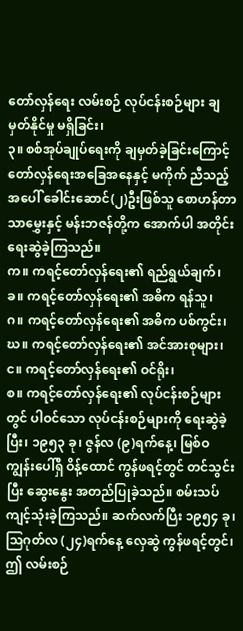တော်လှန်ရေး လမ်းစဉ် လုပ်ငန်းစဉ်များ ချမှတ်နိုင်မှု မရှိခြင်း၊
၃။ စစ်အုပ်ချုပ်ရေးကို ချမှတ်ခဲ့ခြင်းကြောင့် တော်လှန်ရေးအခြေအနေနှင့် မကိုက် ညီသည့်အပေါ် ခေါင်းဆောင်(၂)ဦးဖြစ်သူ စောဟန်တာသာမွှေးနှင့် မန်းဘဇန်တို့က အောက်ပါ အတိုင်း ရေးဆွဲခဲ့ကြသည်။
က။ ကရင့်တော်လှန်ရေး၏ ရည်ရွယ်ချက်၊
ခ။ ကရင့်တော်လှန်ရေး၏ အဓိက ရန်သူ၊
ဂ။ ကရင့်တော်လှန်ရေး၏ အဓိက ပစ်ကွင်း၊
ဃ။ ကရင့်တော်လှန်ရေး၏ အင်အားစုများ၊
င။ ကရင့်တော်လှန်ရေး၏ ဝင်ရိုး၊
စ။ ကရင့်တော်လှန်ရေး၏ လုပ်ငန်းစဉ်များတွင် ပါဝင်သော လုပ်ငန်းစဉ်များကို ရေးဆွဲခဲ့ပြီး၊ ၁၉၅၃ ခု၊ ဇွန်လ (၉)ရက်နေ့၊ မြစ်ဝကျွန်းပေါ်ရှိ ဝိန့်ထောင် ကွန်ဖရင့်တွင် တင်သွင်းပြီး ဆွေးနွေး အတည်ပြုခဲ့သည်။ စမ်းသပ် ကျင့်သုံးခဲ့ကြသည်။ ဆက်လက်ပြီး ၁၉၅၄ ခု၊ သြဂုတ်လ (၂၄)ရက်နေ့ လှေဆွဲ ကွန်ဖရင့်တွင်၊ ဤ လမ်းစဉ်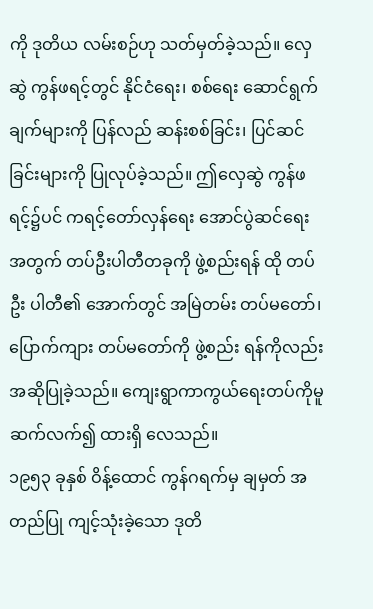ကို ဒုတိယ လမ်းစဉ်ဟု သတ်မှတ်ခဲ့သည်။ လှေဆွဲ ကွန်ဖရင့်တွင် နိုင်ငံရေး၊ စစ်ရေး ဆောင်ရွက် ချက်များကို ပြန်လည် ဆန်းစစ်ခြင်း၊ ပြင်ဆင်ခြင်းများကို ပြုလုပ်ခဲ့သည်။ ဤလှေဆွဲ ကွန်ဖရင့်၌ပင် ကရင့်တော်လှန်ရေး အောင်ပွဲဆင်ရေးအတွက် တပ်ဦးပါတီတခုကို ဖွဲ့စည်းရန် ထို တပ်ဦး ပါတီ၏ အောက်တွင် အမြဲတမ်း တပ်မတော်၊ ပြောက်ကျား တပ်မတော်ကို ဖွဲ့စည်း ရန်ကိုလည်း အဆိုပြုခဲ့သည်။ ကျေးရွာကာကွယ်ရေးတပ်ကိုမူ ဆက်လက်၍ ထားရှိ လေသည်။
၁၉၅၃ ခုနှစ် ဝိန့်ထောင် ကွန်ဂရက်မှ ချမှတ် အတည်ပြု ကျင့်သုံးခဲ့သော ဒုတိ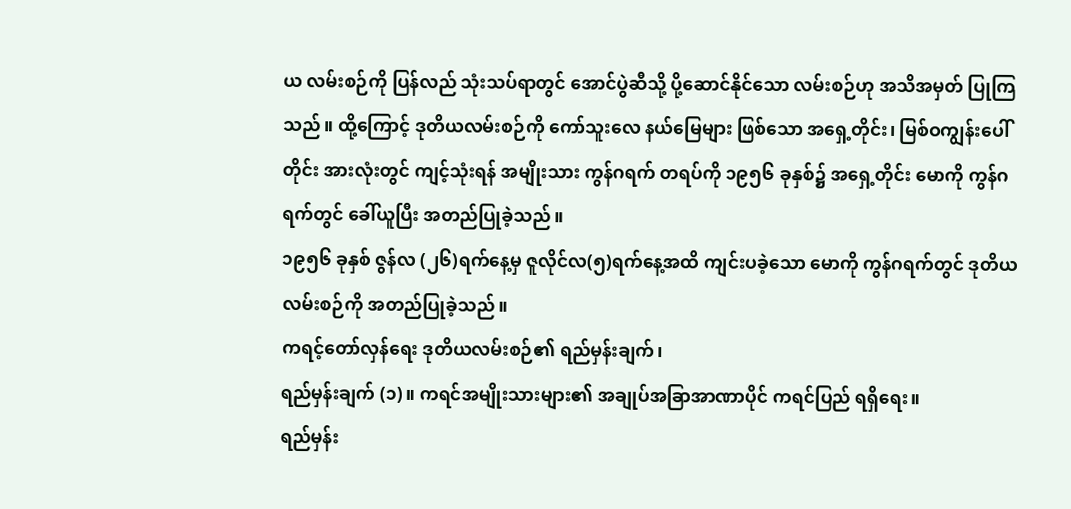ယ လမ်းစဉ်ကို ပြန်လည် သုံးသပ်ရာတွင် အောင်ပွဲဆီသို့ ပို့ဆောင်နိုင်သော လမ်းစဉ်ဟု အသိအမှတ် ပြုကြသည်။ ထို့ကြောင့် ဒုတိယလမ်းစဉ်ကို ကော်သူးလေ နယ်မြေများ ဖြစ်သော အရှေ့တိုင်း၊ မြစ်ဝကျွန်းပေါ်တိုင်း အားလုံးတွင် ကျင့်သုံးရန် အမျိုးသား ကွန်ဂရက် တရပ်ကို ၁၉၅၆ ခုနှစ်၌ အရှေ့တိုင်း မောကို ကွန်ဂရက်တွင် ခေါ်ယူပြီး အတည်ပြုခဲ့သည်။
၁၉၅၆ ခုနှစ် ဇွန်လ (၂၆)ရက်နေ့မှ ဇူလိုင်လ(၅)ရက်နေ့အထိ ကျင်းပခဲ့သော မောကို ကွန်ဂရက်တွင် ဒုတိယလမ်းစဉ်ကို အတည်ပြုခဲ့သည်။
ကရင့်တော်လှန်ရေး ဒုတိယလမ်းစဉ်၏ ရည်မှန်းချက်၊
ရည်မှန်းချက် (၁)။ ကရင်အမျိုးသားများ၏ အချုပ်အခြာအာဏာပိုင် ကရင်ပြည် ရရှိရေး။
ရည်မှန်း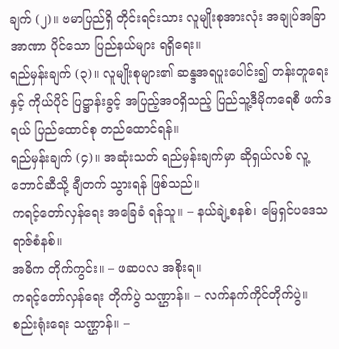ချက် (၂)။ ဗမာပြည်ရှိ တိုင်းရင်းသား လူမျိုးစုအားလုံး အချုပ်အခြာ အာဏာ ပိုင်သော ပြည်နယ်များ ရရှိရေး။
ရည်မှန်းချက် (၃)။ လူမျိုးစုများ၏ ဆန္ဒအရပူးပေါင်း၍ တန်းတူရေးနှင့် ကိုယ်ပိုင် ပြဋ္ဌာန်းခွင့် အပြည့်အဝရှိသည့် ပြည်သူ့ဒီမိုကရေစီ ဖက်ဒရယ် ပြည်ထောင်စု တည်ထောင်ရန်။
ရည်မှန်းချက် (၄)။ အဆုံးသတ် ရည်မှန်းချက်မှာ ဆိုရှယ်လစ် လူ့ဘောင်ဆီသို့ ချီတက် သွားရန် ဖြစ်သည်။
ကရင့်တော်လှန်ရေး အခြေခံ ရန်သူ။ – နယ်ချဲ့စနစ်၊ မြေရှင်ပဒေသရာဇ်စံနစ်။
အဓိက တိုက်ကွင်း။ – ဖဆပလ အစိုးရ။
ကရင့်တော်လှန်ရေး တိုက်ပွဲ သဏ္ဌာန်။ – လက်နက်ကိုင်တိုက်ပွဲ။
စည်းရုံးရေး သဏ္ဌာန်။ –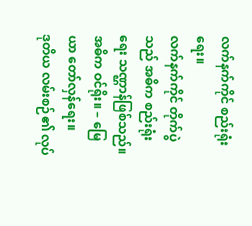လက်နက်ကိုင် စည်းရုံးရေး။
လက်နက်ကိုင် တိုက်ပွဲသည် အဓိက စည်းရုံးရေး သဏ္ဌာန်ဖြစ်သည်။
အဓိက ဝင်ရိုး။ – မြေယာ တော်လှန်ရေး။
ဒုတိယ လမ်းစဉ်၏ လုပ်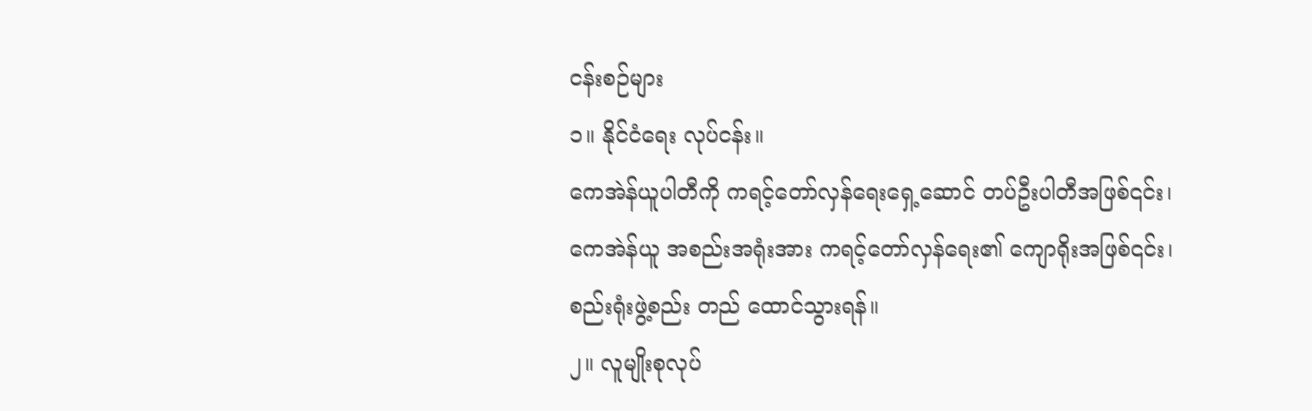ငန်းစဉ်များ
၁။ နိုင်ငံရေး လုပ်ငန်း။
ကေအဲန်ယူပါတီကို ကရင့်တော်လှန်ရေးရှေ့ဆောင် တပ်ဦးပါတီအဖြစ်၎င်း၊ ကေအဲန်ယူ အစည်းအရုံးအား ကရင့်တော်လှန်ရေး၏ ကျောရိုးအဖြစ်၎င်း၊ စည်းရုံးဖွဲ့စည်း တည် ထောင်သွားရန်။
၂။ လူမျိုးစုလုပ်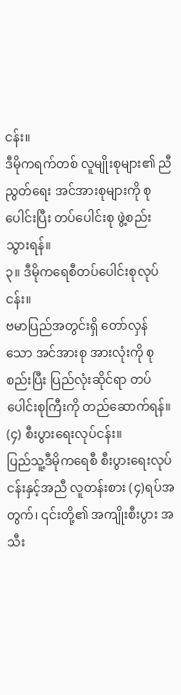ငန်း။
ဒီမိုကရက်တစ် လူမျိုးစုများ၏ ညီညွတ်ရေး အင်အားစုများကို စုပေါင်းပြီး တပ်ပေါင်းစု ဖွဲ့စည်းသွားရန်။
၃။ ဒီမိုကရေစီတပ်ပေါင်းစုလုပ်ငန်း။
ဗမာပြည်အတွင်းရှိ တော်လှန်သော အင်အားစု အားလုံးကို စုစည်းပြီး ပြည်လုံးဆိုင်ရာ တပ်ပေါင်းစုကြီးကို တည်ဆောက်ရန်။
(၄) စီးပွားရေးလုပ်ငန်း။
ပြည်သူ့ဒီမိုကရေစီ စီးပွားရေးလုပ်ငန်းနှင့်အညီ လူတန်းစား (၄)ရပ်အတွက်၊ ၎င်းတို့၏ အကျိုးစီးပွား အသီး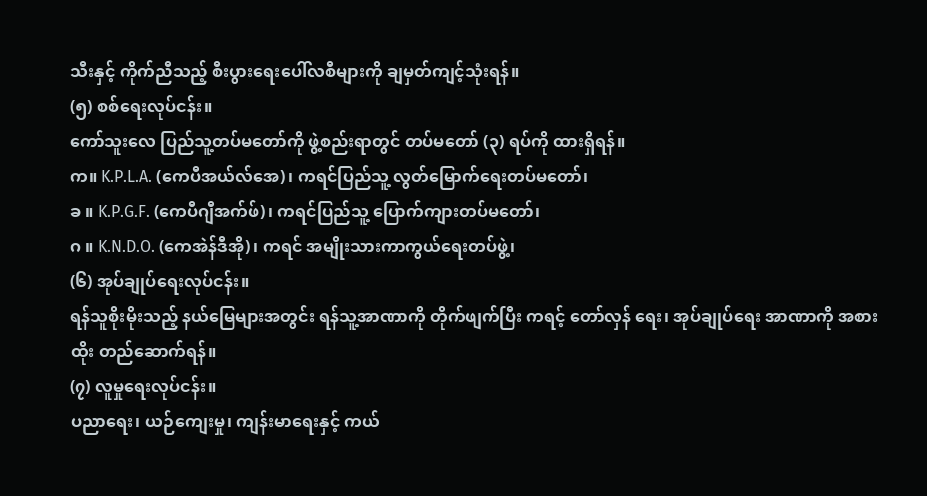သီးနှင့် ကိုက်ညီသည့် စီးပွားရေးပေါ်လစီများကို ချမှတ်ကျင့်သုံးရန်။
(၅) စစ်ရေးလုပ်ငန်း။
ကော်သူးလေ ပြည်သူ့တပ်မတော်ကို ဖွဲ့စည်းရာတွင် တပ်မတော် (၃) ရပ်ကို ထားရှိရန်။
က။ K.P.L.A. (ကေပီအယ်လ်အေ)၊ ကရင်ပြည်သူ့ လွတ်မြောက်ရေးတပ်မတော်၊
ခ ။ K.P.G.F. (ကေပီဂျီအက်ဖ်)၊ ကရင်ပြည်သူ့ ပြောက်ကျားတပ်မတော်၊
ဂ ။ K.N.D.O. (ကေအဲန်ဒီအို)၊ ကရင် အမျိုးသားကာကွယ်ရေးတပ်ဖွဲ့၊
(၆) အုပ်ချုပ်ရေးလုပ်ငန်း။
ရန်သူစိုးမိုးသည့် နယ်မြေများအတွင်း ရန်သူ့အာဏာကို တိုက်ဖျက်ပြီး ကရင့် တော်လှန် ရေး၊ အုပ်ချုပ်ရေး အာဏာကို အစားထိုး တည်ဆောက်ရန်။
(၇) လူမှုရေးလုပ်ငန်း။
ပညာရေး၊ ယဉ်ကျေးမှု၊ ကျန်းမာရေးနှင့် ကယ်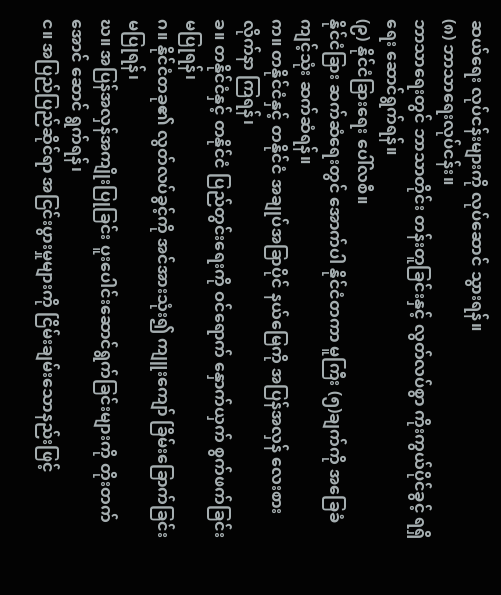ဆယ်ရေး လုပ်ငန်းများကို လုပ်ဆောင် သွားရန်။
(၈) ဘာသာရေးလုပ်ငန်း။
ဘာသာရေးတွင် ဘာသာတိုင်း တန်းတူခြင်းနှင့် လွတ်လပ်စွာ ကိုးကွယ်ပိုင်ခွင့် ရရှိရေး ဆောင်ရွက်ရန်။
(၉) နိုင်ငံခြားရေး ပေါ်လစီ။
နိုင်ငံခြား ဆက်ဆံရေးတွင် အောက်ပါ နိုင်ငံတကာ မူကြီး (၅)ချက်ကို အခြေခံ ကျင့်သုံး ဆက်ဆံရန်။
က။ တနိုင်ငံနှင့် တနိုင်ငံ အချုပ်အခြာပိုင် နယ်မြေကို အပြန်အလှန် လေးစား လိုက်နာ ကြရန်၊
ခ။ တနိုင်ငံနှင့် တနိုင်ငံ ပြည်တွင်းရေးကို ဝင်ရောက် နှောက်ယှက် စွက်ဖက်ခြင်း မပြုရန်၊
ဂ။ နိုင်ငံတခု၏ လွတ်လပ်ခွင့်ကို အင်အားသုံး၍ ကျူးကျော် ခြိမ်းခြောက်ခြင်း မပြုရန်၊
ဃ။ အပြန်အလှန်အကျိုးပြုခြင်း ပူးပေါင်းဆောင်ရွက်ခြင်းများကို တိုးတက်အောင် ဆောင် ရွက်ရန်၊
င။ အပြည်ပြည်ဆိုင်ရာ အငြင်းပွားမှုများကို ငြိမ်းချမ်းသောနည်းဖြင့်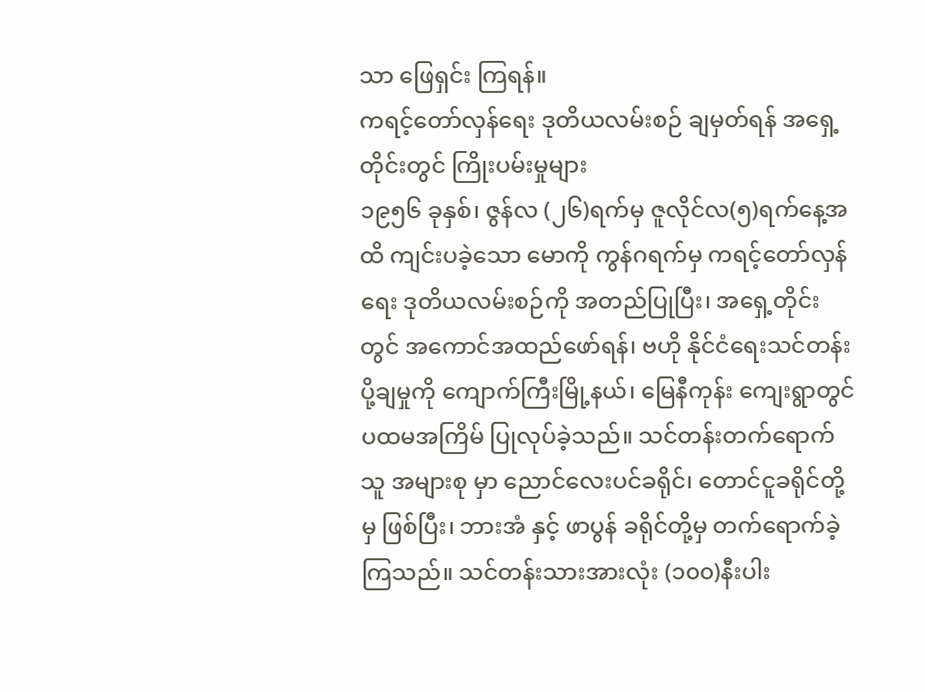သာ ဖြေရှင်း ကြရန်။
ကရင့်တော်လှန်ရေး ဒုတိယလမ်းစဉ် ချမှတ်ရန် အရှေ့တိုင်းတွင် ကြိုးပမ်းမှုများ
၁၉၅၆ ခုနှစ်၊ ဇွန်လ (၂၆)ရက်မှ ဇူလိုင်လ(၅)ရက်နေ့အထိ ကျင်းပခဲ့သော မောကို ကွန်ဂရက်မှ ကရင့်တော်လှန်ရေး ဒုတိယလမ်းစဉ်ကို အတည်ပြုပြီး၊ အရှေ့တိုင်း တွင် အကောင်အထည်ဖော်ရန်၊ ဗဟို နိုင်ငံရေးသင်တန်းပို့ချမှုကို ကျောက်ကြီးမြို့နယ်၊ မြေနီကုန်း ကျေးရွာတွင် ပထမအကြိမ် ပြုလုပ်ခဲ့သည်။ သင်တန်းတက်ရောက်သူ အများစု မှာ ညောင်လေးပင်ခရိုင်၊ တောင်ငူခရိုင်တို့မှ ဖြစ်ပြီး၊ ဘားအံ နှင့် ဖာပွန် ခရိုင်တို့မှ တက်ရောက်ခဲ့ကြသည်။ သင်တန်းသားအားလုံး (၁၀၀)နီးပါး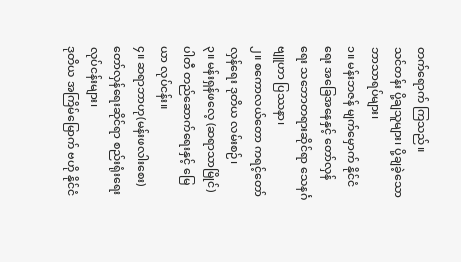တက်ရောက် ကြသည်။
သင်တန်း ပို့ချသူများ၊ ပို့ချခဲ့သော ဘာသာရပ်များ၊
၁။ မန်းဘဇန် မျက်မှောက် နိုင်ငံရေး အခြေအနေနှင့် တော်လှန် ရေး သဘောတရားဆိုင်ရာ သေနင်္ဂဗျူဟာ ပြဿနာ၊
၂။ စကောလယ်တော ကရင့်တော်လှန်ရေး ဒုတိယ လမ်းစဉ်၊
၃။ မန်းရှန်ဖလေ့ (ဆရာသာမြိုင်) ပါတီ တည်ဆောက်ရေးနှင့် မြေယာ လုပ်ငန်း။
၄။ ဆရာဘာဟု(မန်းဖလါးစေး) တော်လှန်ရေးဆိုင်ရာ စည်းရုံးရေး လုပ်ငန်းများ၊
ဒုတိယ အကြိမ်မြောက် ဗဟို နိုင်ငံ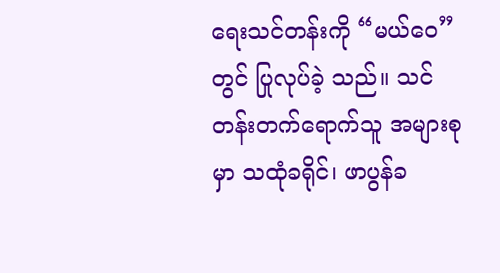ရေးသင်တန်းကို “မယ်ဝေ”တွင် ပြုလုပ်ခဲ့ သည်။ သင်တန်းတက်ရောက်သူ အများစုမှာ သထုံခရိုင်၊ ဖာပွန်ခ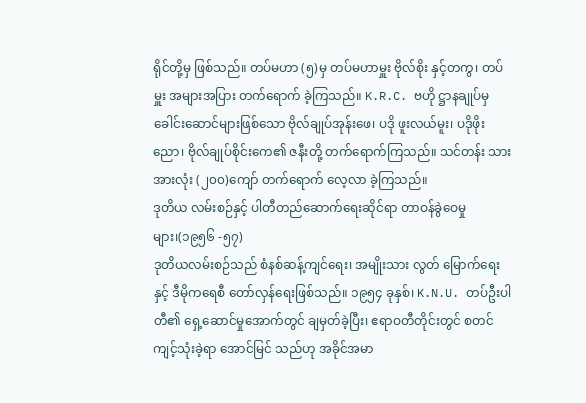ရိုင်တို့မှ ဖြစ်သည်။ တပ်မဟာ (၅)မှ တပ်မဟာမှူး ဗိုလ်စိုး နှင့်တကွ၊ တပ်မှူး အများအပြား တက်ရောက် ခဲ့ကြသည်။ K.R.C. ဗဟို ဋ္ဌာနချုပ်မှ ခေါင်းဆောင်များဖြစ်သော ဗိုလ်ချုပ်အုန်းဖေ၊ ပဒို ဖူးလယ်မူး၊ ပဒိုဖိုးညော၊ ဗိုလ်ချုပ်စိုင်းကေ၏ ဇနီးတို့ တက်ရောက်ကြသည်။ သင်တန်း သား အားလုံး (၂၀၀)ကျော် တက်ရောက် လေ့လာ ခဲ့ကြသည်။
ဒုတိယ လမ်းစဉ်နှင့် ပါတီတည်ဆောက်ရေးဆိုင်ရာ တာဝန်ခွဲဝေမှုများ၊(၁၉၅၆ -၅၇)
ဒုတိယလမ်းစဉ်သည် စံနစ်ဆန့်ကျင်ရေး၊ အမျိုးသား လွတ် မြောက်ရေးနှင့် ဒီမိုကရေစီ တော်လှန်ရေးဖြစ်သည်။ ၁၉၅၄ ခုနှစ်၊ K.N.U. တပ်ဦးပါတီ၏ ရှေ့ဆောင်မှုအောက်တွင် ချမှတ်ခဲ့ပြီး၊ ဧရာဝတီတိုင်းတွင် စတင် ကျင့်သုံးခဲ့ရာ အောင်မြင် သည်ဟု အခိုင်အမာ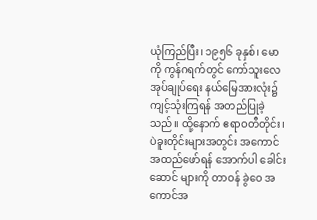ယုံကြည်ပြီး၊ ၁၉၅၆ ခုနှစ်၊ မောကို ကွန်ဂရက်တွင် ကော်သူးလေ အုပ်ချုပ်ရေး နယ်မြေအားလုံး၌ ကျင့်သုံးကြရန် အတည်ပြုခဲ့သည်။ ထို့နောက် ဧရာဝတီတိုင်း၊ ပဲခူးတိုင်းများအတွင်း အကောင်အထည်ဖော်ရန် အောက်ပါ ခေါင်းဆောင် များကို တာဝန် ခွဲဝေ အကောင်အ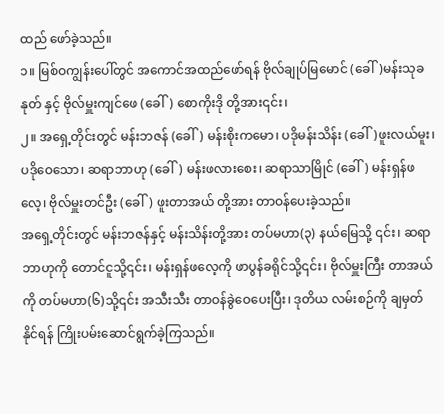ထည် ဖော်ခဲ့သည်။
၁။ မြစ်ဝကျွန်းပေါ်တွင် အကောင်အထည်ဖော်ရန် ဗိုလ်ချုပ်မြမောင် (ခေါ်)မန်းသုခနုတ် နှင့် ဗိုလ်မှူးကျင်ဖေ (ခေါ်) စောကိုးဒို တို့အား၎င်း၊
၂။ အရှေ့တိုင်းတွင် မန်းဘဇန် (ခေါ်) မန်းစိုးကမော၊ ပဒိုမန်းသိန်း (ခေါ်)ဖူးလယ်မူး၊ ပဒိုဝေသော၊ ဆရာဘာဟု (ခေါ်) မန်းဖလားစေး၊ ဆရာသာမြိုင် (ခေါ်) မန်းရှန်ဖလေ့၊ ဗိုလ်မှူးတင်ဦး (ခေါ်) ဖူးတာအယ် တို့အား တာဝန်ပေးခဲ့သည်။
အရှေ့တိုင်းတွင် မန်းဘဇန်နှင့် မန်းသိန်းတို့အား တပ်မဟာ(၃) နယ်မြေသို့ ၎င်း၊ ဆရာဘာဟုကို တောင်ငူသို့၎င်း၊ မန်းရှန်ဖလေ့ကို ဖာပွန်ခရိုင်သို့၎င်း၊ ဗိုလ်မှူးကြီး တာအယ်ကို တပ်မဟာ(၆)သို့၎င်း အသီးသီး တာဝန်ခွဲဝေပေးပြီး၊ ဒုတိယ လမ်းစဉ်ကို ချမှတ် နိုင်ရန် ကြိုးပမ်းဆောင်ရွက်ခဲ့ကြသည်။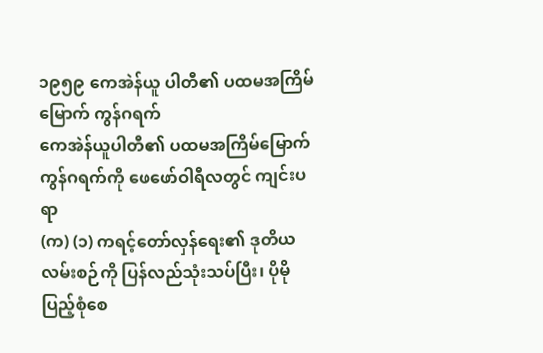၁၉၅၉ ကေအဲန်ယူ ပါတီ၏ ပထမအကြိမ်မြောက် ကွန်ဂရက်
ကေအဲန်ယူပါတီ၏ ပထမအကြိမ်မြောက် ကွန်ဂရက်ကို ဖေဖော်ဝါရီလတွင် ကျင်းပရာ
(က) (၁) ကရင့်တော်လှန်ရေး၏ ဒုတိယလမ်းစဉ်ကို ပြန်လည်သုံးသပ်ပြီး၊ ပိုမို
ပြည့်စုံစေ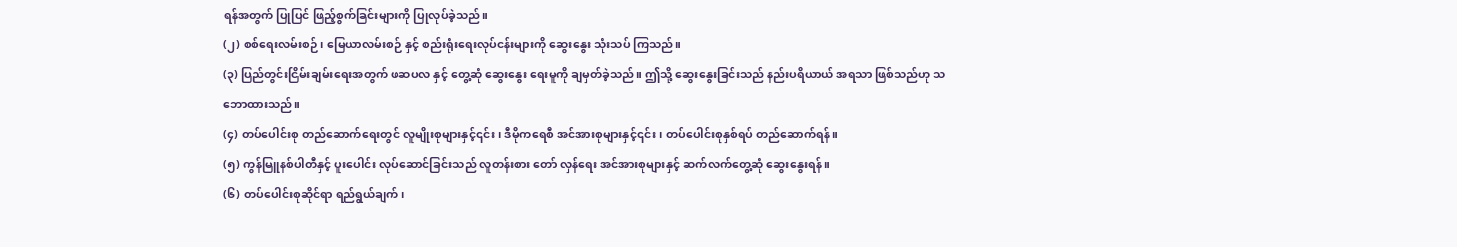ရန်အတွက် ပြုပြင် ဖြည့်စွက်ခြင်းများကို ပြုလုပ်ခဲ့သည်။
(၂) စစ်ရေးလမ်းစဉ်၊ မြေယာလမ်းစဉ် နှင့် စည်းရုံးရေးလုပ်ငန်းများကို ဆွေးနွေး သုံးသပ် ကြသည်။
(၃) ပြည်တွင်းငြိမ်းချမ်းရေးအတွက် ဖဆပလ နှင့် တွေ့ဆုံ ဆွေးနွေး ရေးမူကို ချမှတ်ခဲ့သည်။ ဤသို့ ဆွေးနွေးခြင်းသည် နည်းပရိယာယ် အရသာ ဖြစ်သည်ဟု သဘောထားသည်။
(၄) တပ်ပေါင်းစု တည်ဆောက်ရေးတွင် လူမျိုးစုများနှင့်၎င်း၊ ဒီမိုကရေစီ အင်အားစုများနှင့်၎င်း၊ တပ်ပေါင်းစုနှစ်ရပ် တည်ဆောက်ရန်။
(၅) ကွန်မြူနစ်ပါတီနှင့် ပူးပေါင်း လုပ်ဆောင်ခြင်းသည် လူတန်းစား တော် လှန်ရေး အင်အားစုများနှင့် ဆက်လက်တွေ့ဆုံ ဆွေးနွေးရန်။
(၆) တပ်ပေါင်းစုဆိုင်ရာ ရည်ရွယ်ချက်၊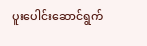ပူးပေါင်းဆောင်ရွက်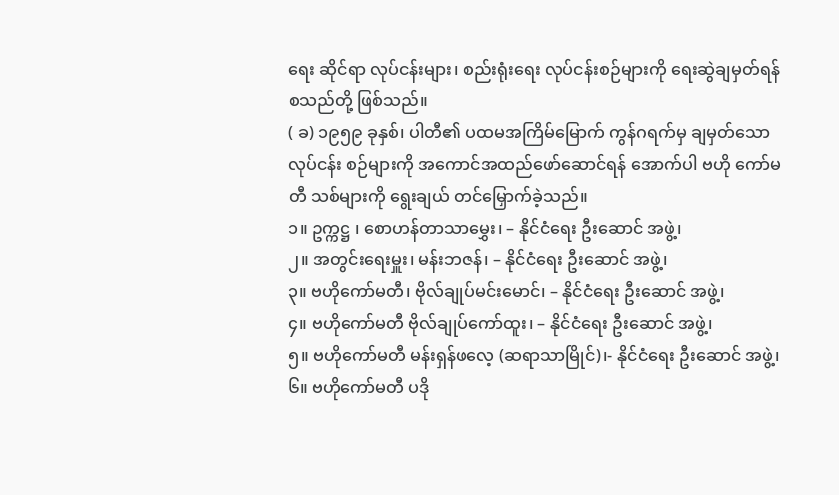ရေး ဆိုင်ရာ လုပ်ငန်းများ၊ စည်းရုံးရေး လုပ်ငန်းစဉ်များကို ရေးဆွဲချမှတ်ရန် စသည်တို့ ဖြစ်သည်။
( ခ) ၁၉၅၉ ခုနှစ်၊ ပါတီ၏ ပထမအကြိမ်မြောက် ကွန်ဂရက်မှ ချမှတ်သော လုပ်ငန်း စဉ်များကို အကောင်အထည်ဖော်ဆောင်ရန် အောက်ပါ ဗဟို ကော်မတီ သစ်များကို ရွေးချယ် တင်မြှောက်ခဲ့သည်။
၁။ ဥက္ကဋ္ဌ ၊ စောဟန်တာသာမွှေး၊ – နိုင်ငံရေး ဦးဆောင် အဖွဲ့၊
၂။ အတွင်းရေးမှူး၊ မန်းဘဇန်၊ – နိုင်ငံရေး ဦးဆောင် အဖွဲ့၊
၃။ ဗဟိုကော်မတီ၊ ဗိုလ်ချုပ်မင်းမောင်၊ – နိုင်ငံရေး ဦးဆောင် အဖွဲ့၊
၄။ ဗဟိုကော်မတီ ဗိုလ်ချုပ်ကော်ထူး၊ – နိုင်ငံရေး ဦးဆောင် အဖွဲ့၊
၅။ ဗဟိုကော်မတီ မန်းရှန်ဖလေ့ (ဆရာသာမြိုင်)၊- နိုင်ငံရေး ဦးဆောင် အဖွဲ့၊
၆။ ဗဟိုကော်မတီ ပဒို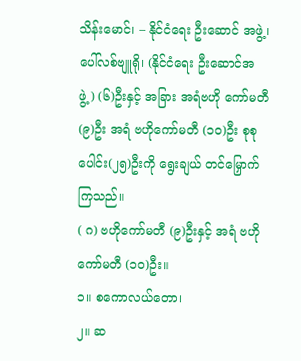သိန်းမောင်၊ – နိုင်ငံရေး ဦးဆောင် အဖွဲ့၊
ပေါ်လစ်ဗျူရို၊ (နိုင်ငံရေး ဦးဆောင်အဖွဲ့) (၆)ဦးနှင့် အခြား အရံဗဟို ကော်မတီ (၉)ဦး အရံ ဗဟိုကော်မတီ (၁၀)ဦး စုစုပေါင်း(၂၅)ဦးကို ရွေးချယ် တင်မြှောက်ကြသည်။
( ဂ) ဗဟိုကော်မတီ (၉)ဦးနှင့် အရံ ဗဟိုကော်မတီ (၁၀)ဦး။
၁။ စကောလယ်တော၊
၂။ ဆ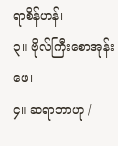ရာစိန်ဟန်၊
၃။ ဗိုလ်ကြီးစောအုန်းဖေ၊
၄။ ဆရာဘာဟု /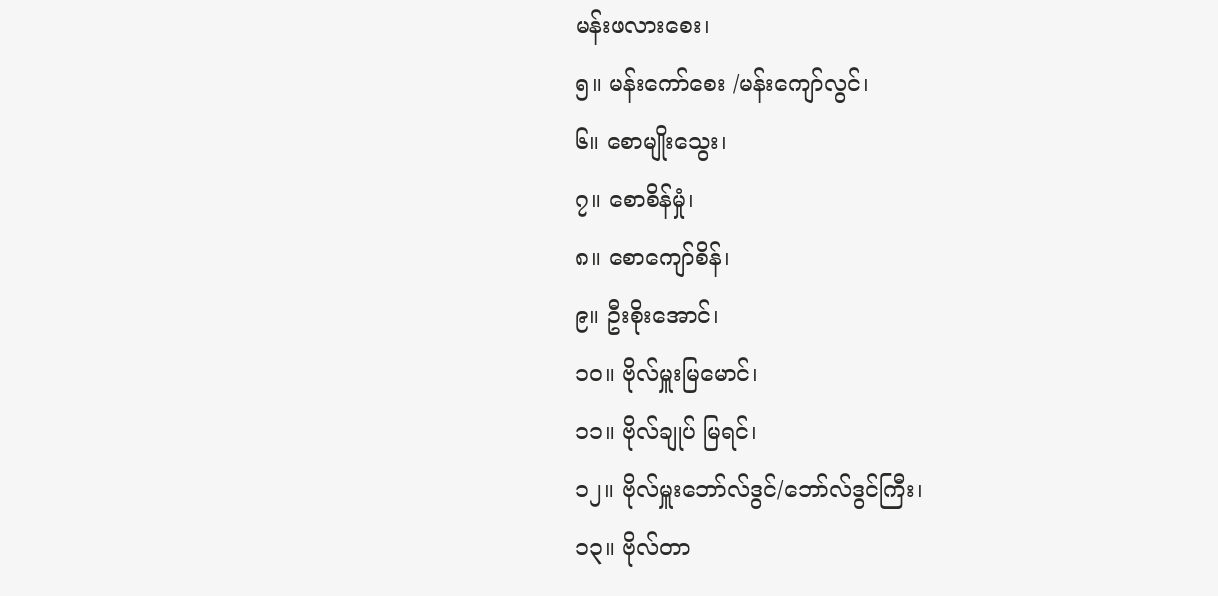မန်းဖလားစေး၊
၅။ မန်းကော်စေး /မန်းကျော်လွင်၊
၆။ စောမျိုးသွေး၊
၇။ စောစိန်မှုံ၊
၈။ စောကျော်စိန်၊
၉။ ဦးစိုးအောင်၊
၁၀။ ဗိုလ်မှူးမြမောင်၊
၁၁။ ဗိုလ်ချုပ် မြရင်၊
၁၂။ ဗိုလ်မှူးဘော်လ်ဒွင်/ဘော်လ်ဒွင်ကြီး၊
၁၃။ ဗိုလ်တာ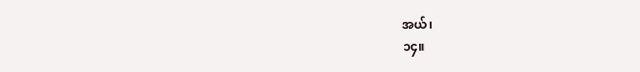အယ်၊
၁၄။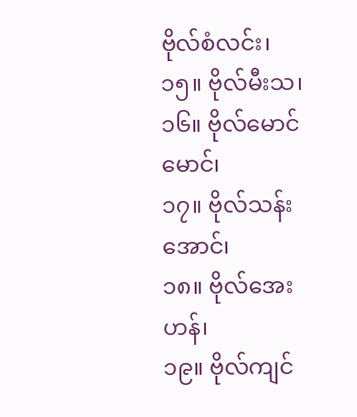ဗိုလ်စံလင်း၊
၁၅။ ဗိုလ်မီးသ၊
၁၆။ ဗိုလ်မောင်မောင်၊
၁၇။ ဗိုလ်သန်းအောင်၊
၁၈။ ဗိုလ်အေးဟန်၊
၁၉။ ဗိုလ်ကျင်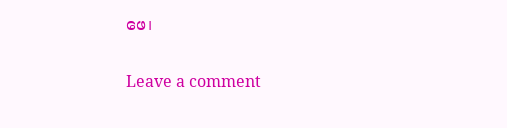ဖေ၊

Leave a comment